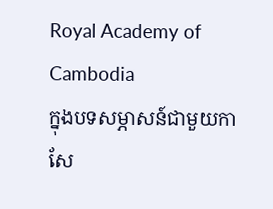Royal Academy of Cambodia
ក្នុងបទសម្ភាសន៍ជាមួយកាសែ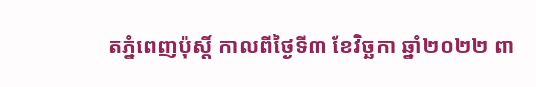តភ្នំពេញប៉ុស្តិ៍ កាលពីថ្ងៃទី៣ ខែវិច្ឆកា ឆ្នាំ២០២២ ពា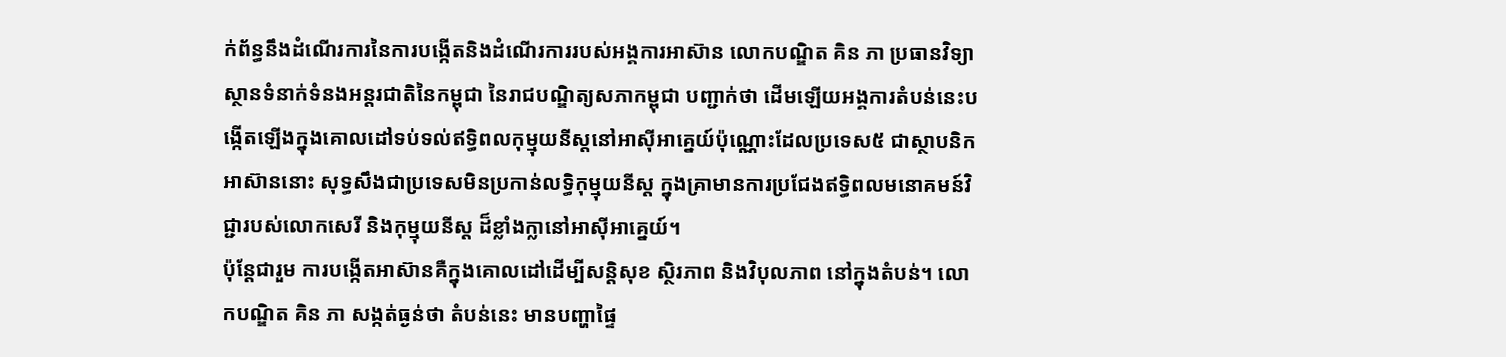ក់ព័ន្ធនឹងដំណើរការនៃការបង្កើតនិងដំណើរការរបស់អង្គការអាស៊ាន លោកបណ្ឌិត គិន ភា ប្រធានវិទ្យាស្ថានទំនាក់ទំនងអន្តរជាតិនៃកម្ពុជា នៃរាជបណ្ឌិត្យសភាកម្ពុជា បញ្ជាក់ថា ដើមឡើយអង្គការតំបន់នេះបង្កើតឡើងក្នុងគោលដៅទប់ទល់ឥទ្ធិពលកុម្មុយនីស្តនៅអាស៊ីអាគ្នេយ៍ប៉ុណ្ណោះដែលប្រទេស៥ ជាស្ថាបនិកអាស៊ាននោះ សុទ្ធសឹងជាប្រទេសមិនប្រកាន់លទ្ធិកុម្មុយនីស្ត ក្នុងគ្រាមានការប្រជែងឥទ្ធិពលមនោគមន៍វិជ្ជារបស់លោកសេរី និងកុម្មុយនីស្ត ដ៏ខ្លាំងក្លានៅអាស៊ីអាគ្នេយ៍។
ប៉ុន្តែជារួម ការបង្កើតអាស៊ានគឺក្នុងគោលដៅដើម្បីសន្តិសុខ ស្ថិរភាព និងវិបុលភាព នៅក្នុងតំបន់។ លោកបណ្ឌិត គិន ភា សង្កត់ធ្ងន់ថា តំបន់នេះ មានបញ្ហាផ្ទៃ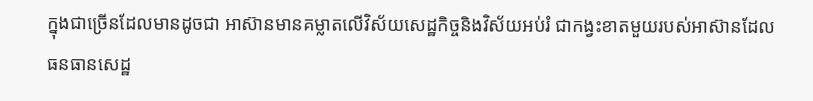ក្នុងជាច្រើនដែលមានដូចជា អាស៊ានមានគម្លាតលើវិស័យសេដ្ឋកិច្ចនិងវិស័យអប់រំ ជាកង្វះខាតមួយរបស់អាស៊ានដែលធនធានសេដ្ឋ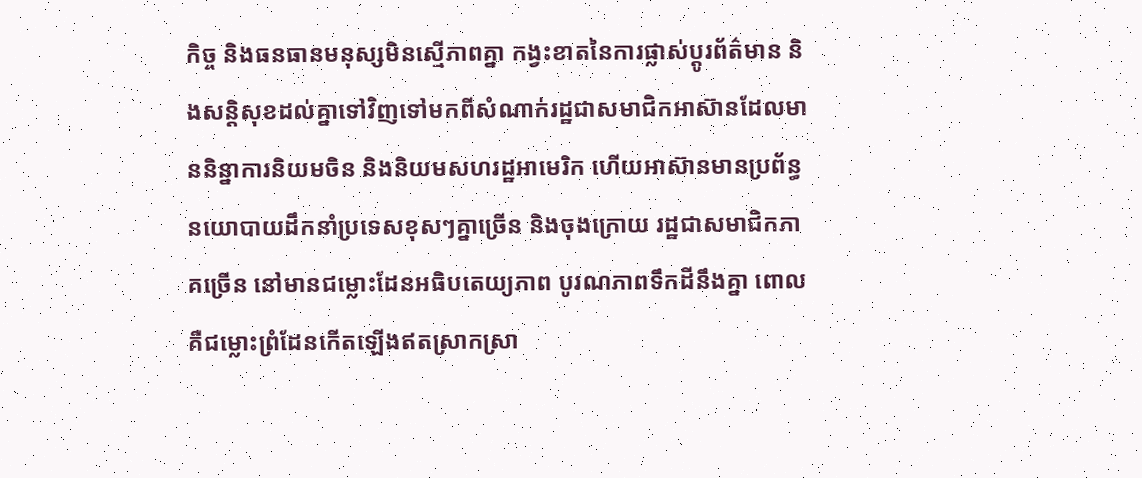កិច្ច និងធនធានមនុស្សមិនស្មើភាពគ្នា កង្វះខាតនៃការផ្លាស់ប្តូរព័ត៌មាន និងសន្តិសុខដល់គ្នាទៅវិញទៅមកពីសំណាក់រដ្ឋជាសមាជិកអាស៊ានដែលមាននិន្នាការនិយមចិន និងនិយមសហរដ្ឋអាមេរិក ហើយអាស៊ានមានប្រព័ន្ធនយោបាយដឹកនាំប្រទេសខុសៗគ្នាច្រើន និងចុងក្រោយ រដ្ឋជាសមាជិកភាគច្រើន នៅមានជម្លោះដែនអធិបតេយ្យភាព បូរណភាពទឹកដីនឹងគ្នា ពោលគឺជម្លោះព្រំដែនកើតឡើងឥតស្រាកស្រា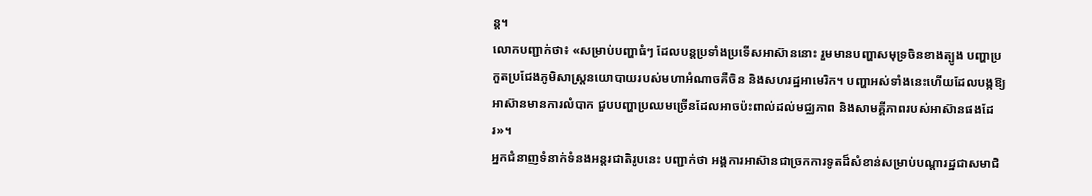ន្ត។
លោកបញ្ជាក់ថា៖ «សម្រាប់បញ្ហាធំៗ ដែលបន្តប្រទាំងប្រទើសអាស៊ាននោះ រួមមានបញ្ហាសមុទ្រចិនខាងត្បូង បញ្ហាប្រកួតប្រជែងភូមិសាស្ត្រនយោបាយរបស់មហាអំណាចគឺចិន និងសហរដ្ឋអាមេរិក។ បញ្ហាអស់ទាំងនេះហើយដែលបង្កឱ្យអាស៊ានមានការលំបាក ជួបបញ្ហាប្រឈមច្រើនដែលអាចប៉ះពាល់ដល់មជ្ឈភាព និងសាមគ្គីភាពរបស់អាស៊ានផងដែរ»។
អ្នកជំនាញទំនាក់ទំនងអន្តរជាតិរូបនេះ បញ្ជាក់ថា អង្គការអាស៊ានជាច្រកការទូតដ៏សំខាន់សម្រាប់បណ្តារដ្ឋជាសមាជិ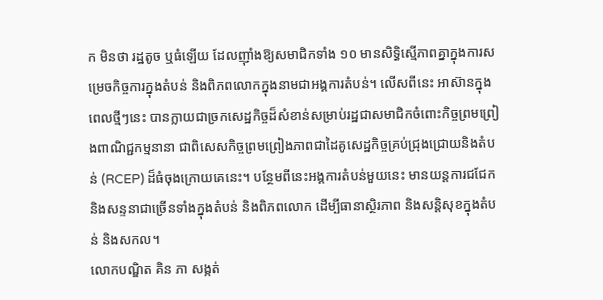ក មិនថា រដ្ឋតូច ឬធំឡើយ ដែលញ៉ាំងឱ្យសមាជិកទាំង ១០ មានសិទ្ធិស្មើភាពគ្នាក្នុងការសម្រេចកិច្ចការក្នុងតំបន់ និងពិភពលោកក្នុងនាមជាអង្គការតំបន់។ លើសពីនេះ អាស៊ានក្នុងពេលថ្មីៗនេះ បានក្លាយជាច្រកសេដ្ឋកិច្ចដ៏សំខាន់សម្រាប់រដ្ឋជាសមាជិកចំពោះកិច្ចព្រមព្រៀងពាណិជ្ជកម្មនានា ជាពិសេសកិច្ចព្រមព្រៀងភាពជាដៃគូសេដ្ឋកិច្ចគ្រប់ជ្រុងជ្រោយនិងតំបន់ (RCEP) ដ៏ធំចុងក្រោយគេនេះ។ បន្ថែមពីនេះអង្គការតំបន់មួយនេះ មានយន្តការជជែក និងសន្ទនាជាច្រើនទាំងក្នុងតំបន់ និងពិភពលោក ដើម្បីធានាស្ថិរភាព និងសន្តិសុខក្នុងតំបន់ និងសកល។
លោកបណ្ឌិត គិន ភា សង្កត់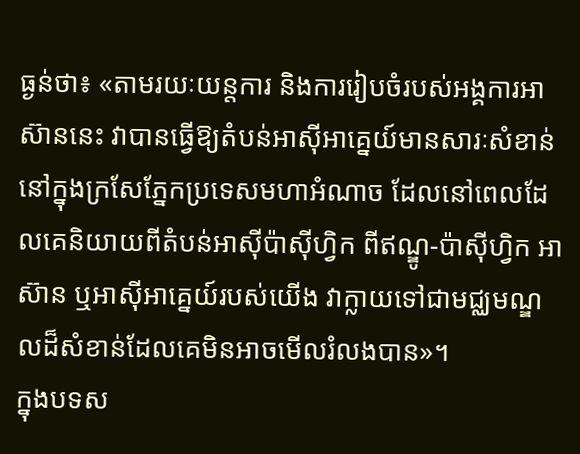ធ្ងន់ថា៖ «តាមរយៈយន្តការ និងការរៀបចំរបស់អង្គការអាស៊ាននេះ វាបានធ្វើឱ្យតំបន់អាស៊ីអាគ្នេយ៍មានសារៈសំខាន់នៅក្នុងក្រសែភ្នែកប្រទេសមហាអំណាច ដែលនៅពេលដែលគេនិយាយពីតំបន់អាស៊ីប៉ាស៊ីហ្វិក ពីឥណ្ឌូ-ប៉ាស៊ីហ្វិក អាស៊ាន ឬអាស៊ីអាគ្នេយ៍របស់យើង វាក្លាយទៅជាមជ្ឈមណ្ឌលដ៏សំខាន់ដែលគេមិនអាចមើលរំលងបាន»។
ក្នុងបទស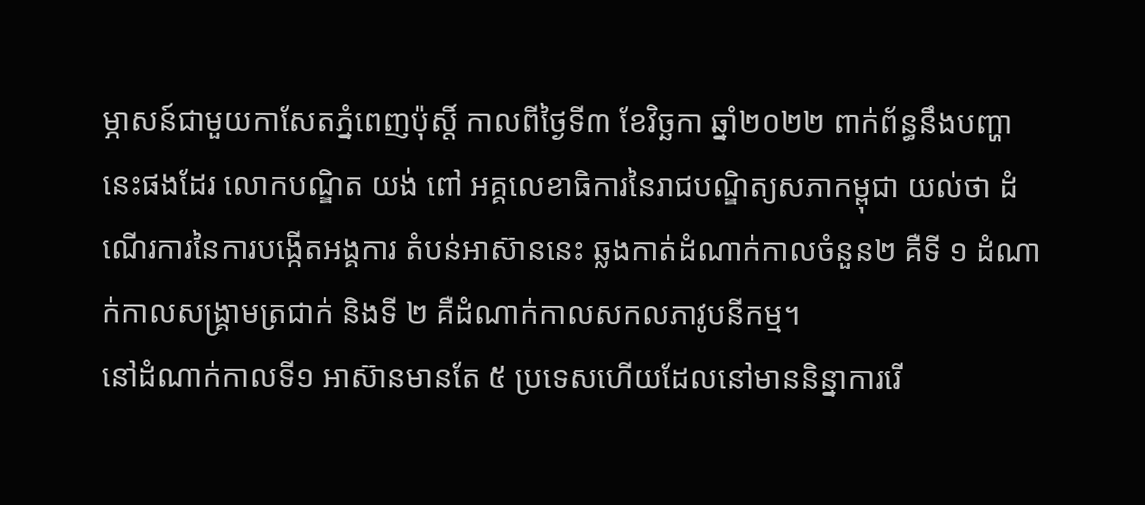ម្ភាសន៍ជាមួយកាសែតភ្នំពេញប៉ុស្តិ៍ កាលពីថ្ងៃទី៣ ខែវិច្ឆកា ឆ្នាំ២០២២ ពាក់ព័ន្ធនឹងបញ្ហានេះផងដែរ លោកបណ្ឌិត យង់ ពៅ អគ្គលេខាធិការនៃរាជបណ្ឌិត្យសភាកម្ពុជា យល់ថា ដំណើរការនៃការបង្កើតអង្គការ តំបន់អាស៊ាននេះ ឆ្លងកាត់ដំណាក់កាលចំនួន២ គឺទី ១ ដំណាក់កាលសង្គ្រាមត្រជាក់ និងទី ២ គឺដំណាក់កាលសកលភាវូបនីកម្ម។
នៅដំណាក់កាលទី១ អាស៊ានមានតែ ៥ ប្រទេសហើយដែលនៅមាននិន្នាការរើ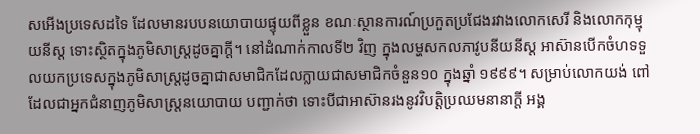សអើងប្រទេសដទៃ ដែលមានរបបនយោបាយផ្ទុយពីខ្លួន ខណៈស្ថានការណ៍ប្រកួតប្រជែងរវាងលោកសេរី និងលោកកុម្មុយនីស្ត ទោះស្ថិតក្នុងភូមិសាស្ត្រដូចគ្នាក្តី។ នៅដំណាក់កាលទី២ វិញ ក្នុងលម្ហសកលភាវូបនីយនីស្ត អាស៊ានបើកចំហទទួលយកប្រទេសក្នុងភូមិសាស្ត្រដូចគ្នាជាសមាជិកដែលក្លាយជាសមាជិកចំនួន១០ ក្នុងឆ្នាំ ១៩៩៩។ សម្រាប់លោកយង់ ពៅ ដែលជាអ្នកជំនាញភូមិសាស្ត្រនយោបាយ បញ្ជាក់ថា ទោះបីជាអាស៊ានរងនូវវិបត្តិប្រឈមនានាក្តី អង្គ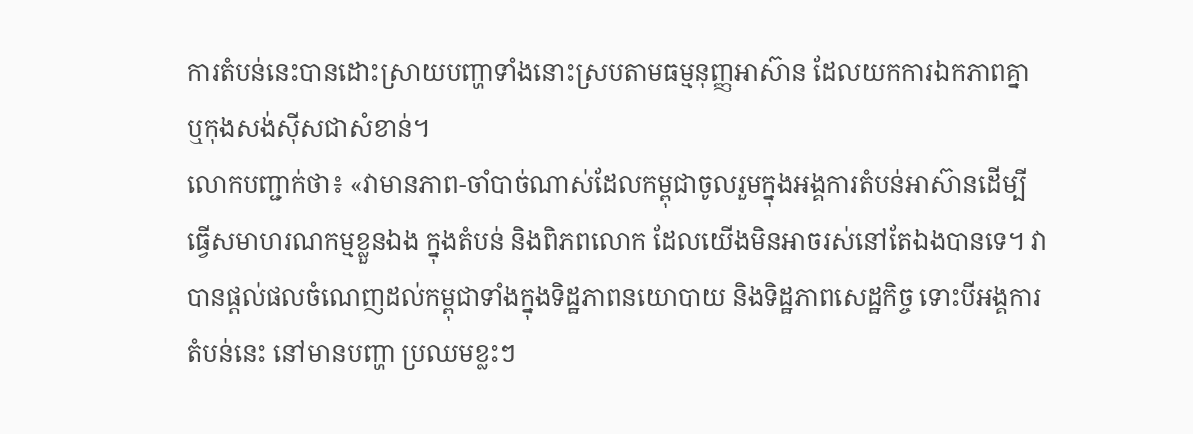ការតំបន់នេះបានដោះស្រាយបញ្ហាទាំងនោះស្របតាមធម្មនុញ្ញអាស៊ាន ដែលយកការឯកភាពគ្នា ឬកុងសង់ស៊ីសជាសំខាន់។
លោកបញ្ជាក់ថា៖ «វាមានភាព-ចាំបាច់ណាស់ដែលកម្ពុជាចូលរួមក្នុងអង្គការតំបន់អាស៊ានដើម្បីធ្វើសមាហរណកម្មខ្លួនឯង ក្នុងតំបន់ និងពិភពលោក ដែលយើងមិនអាចរស់នៅតែឯងបានទេ។ វាបានផ្តល់ផលចំណេញដល់កម្ពុជាទាំងក្នុងទិដ្ឋភាពនយោបាយ និងទិដ្ឋភាពសេដ្ឋកិច្ច ទោះបីអង្គការតំបន់នេះ នៅមានបញ្ហា ប្រឈមខ្លះៗ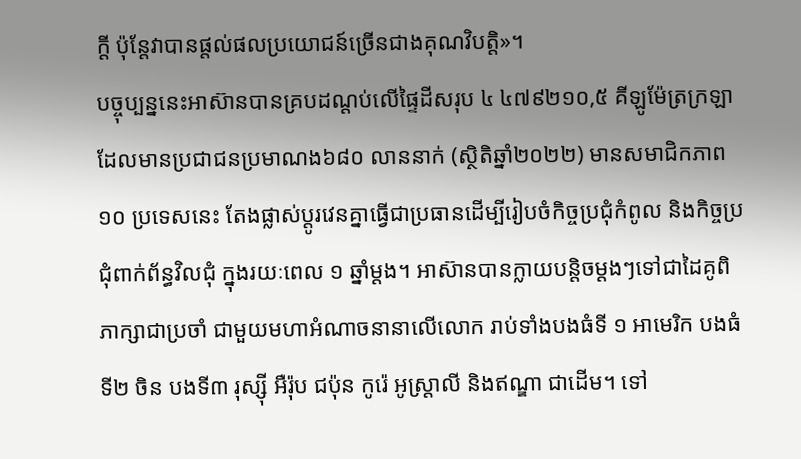ក្តី ប៉ុន្តែវាបានផ្តល់ផលប្រយោជន៍ច្រើនជាងគុណវិបត្តិ»។
បច្ចុប្បន្ននេះអាស៊ានបានគ្របដណ្តប់លើផ្ទៃដីសរុប ៤ ៤៧៩២១០,៥ គីឡូម៉ែត្រក្រឡា ដែលមានប្រជាជនប្រមាណង៦៨០ លាននាក់ (ស្ថិតិឆ្នាំ២០២២) មានសមាជិកភាព ១០ ប្រទេសនេះ តែងផ្លាស់ប្តូរវេនគ្នាធ្វើជាប្រធានដើម្បីរៀបចំកិច្ចប្រជុំកំពូល និងកិច្ចប្រជុំពាក់ព័ន្ធវិលជុំ ក្នុងរយៈពេល ១ ឆ្នាំម្តង។ អាស៊ានបានក្លាយបន្តិចម្ដងៗទៅជាដៃគូពិភាក្សាជាប្រចាំ ជាមួយមហាអំណាចនានាលើលោក រាប់ទាំងបងធំទី ១ អាមេរិក បងធំទី២ ចិន បងទី៣ រុស្ស៊ី អឺរ៉ុប ជប៉ុន កូរ៉េ អូស្ត្រាលី និងឥណ្ឌា ជាដើម។ ទៅ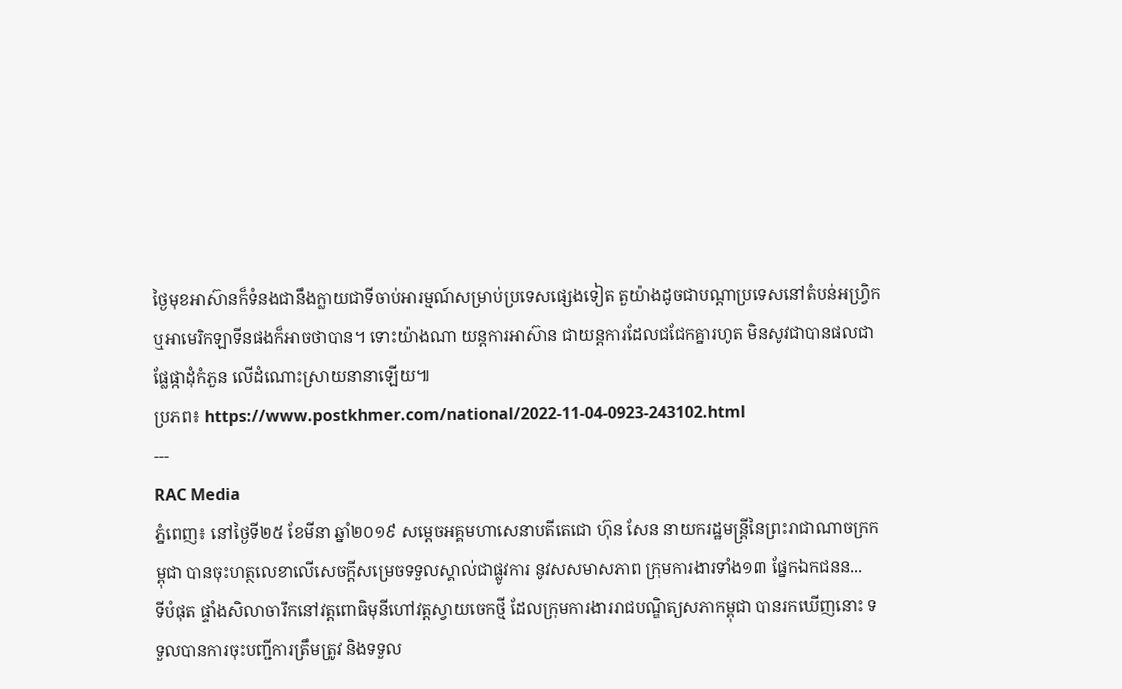ថ្ងៃមុខអាស៊ានក៏ទំនងជានឹងក្លាយជាទីចាប់អារម្មណ៍សម្រាប់ប្រទេសផ្សេងទៀត តួយ៉ាងដូចជាបណ្តាប្រទេសនៅតំបន់អហ្រ្វិកឬអាមេរិកឡាទីនផងក៏អាចថាបាន។ ទោះយ៉ាងណា យន្តការអាស៊ាន ជាយន្តការដែលជជែកគ្នារហូត មិនសូវជាបានផលជាផ្លែផ្កាដុំកំភួន លើដំណោះស្រាយនានាឡើយ៕
ប្រភព៖ https://www.postkhmer.com/national/2022-11-04-0923-243102.html
---
RAC Media
ភ្នំពេញ៖ នៅថ្ងៃទី២៥ ខែមីនា ឆ្នាំ២០១៩ សម្ដេចអគ្គមហាសេនាបតីតេជោ ហ៊ុន សែន នាយករដ្ឋមន្ត្រីនៃព្រះរាជាណាចក្រកម្ពុជា បានចុះហត្ថលេខាលើសេចក្តីសម្រេចទទួលស្គាល់ជាផ្លូវការ នូវសសមាសភាព ក្រុមការងារទាំង១៣ ផ្នែកឯកជនន...
ទីបំផុត ផ្ទាំងសិលាចារឹកនៅវត្តពោធិមុនីហៅវត្តស្វាយចេកថ្មី ដែលក្រុមការងាររាជបណ្ឌិត្យសភាកម្ពុជា បានរកឃើញនោះ ទទួលបានការចុះបញ្ជីការត្រឹមត្រូវ និងទទួល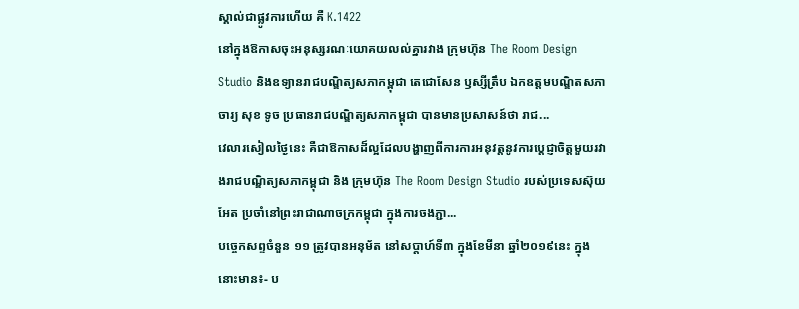ស្គាល់ជាផ្លូវការហើយ គឺ K.1422
នៅក្នុងឱកាសចុះអនុស្សរណៈយោគយលល់គ្នារវាង ក្រុមហ៊ុន The Room Design Studio និងឧទ្យានរាជបណ្ឌិត្យសភាកម្ពុជា តេជោសែន ឫស្សីត្រឹប ឯកឧត្តមបណ្ឌិតសភាចារ្យ សុខ ទូច ប្រធានរាជបណ្ឌិត្យសភាកម្ពុជា បានមានប្រសាសន៍ថា រាជ...
វេលារសៀលថ្ងៃនេះ គឺជាឱកាសដ៏ល្អដែលបង្ហាញពីការការអនុវត្តនូវការប្តេជ្ញាចិត្តមួយរវាងរាជបណ្ឌិត្យសភាកម្ពុជា និង ក្រុមហ៊ុន The Room Design Studio របស់ប្រទេសស៊ុយអែត ប្រចាំនៅព្រះរាជាណាចក្រកម្ពុជា ក្នុងការចងភ្ជា...
បច្ចេកសព្ទចំនួន ១១ ត្រូវបានអនុម័ត នៅសប្តាហ៍ទី៣ ក្នុងខែមីនា ឆ្នាំ២០១៩នេះ ក្នុងនោះមាន៖- ប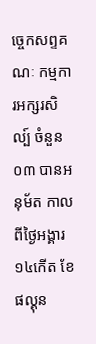ច្ចេកសព្ទគណៈ កម្មការអក្សរសិល្ប៍ ចំនួន០៣ បានអនុម័ត កាលពីថ្ងៃអង្គារ ១៤កើត ខែផល្គុន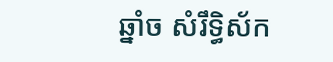ឆ្នាំច សំរឹទ្ធិស័ក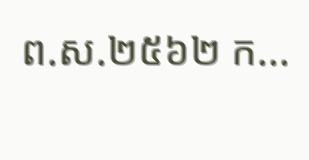ព.ស.២៥៦២ ក...